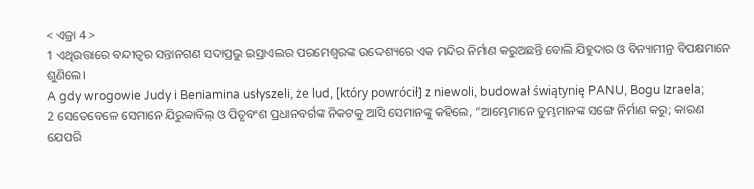< ଏଜ୍ରା 4 >
1 ଏଥିଉତ୍ତାରେ ବନ୍ଦୀତ୍ୱର ସନ୍ତାନଗଣ ସଦାପ୍ରଭୁ ଇସ୍ରାଏଲର ପରମେଶ୍ୱରଙ୍କ ଉଦ୍ଦେଶ୍ୟରେ ଏକ ମନ୍ଦିର ନିର୍ମାଣ କରୁଅଛନ୍ତି ବୋଲି ଯିହୁଦାର ଓ ବିନ୍ୟାମୀନ୍ର ବିପକ୍ଷମାନେ ଶୁଣିଲେ।
A gdy wrogowie Judy i Beniamina usłyszeli, że lud, [który powrócił] z niewoli, budował świątynię PANU, Bogu Izraela;
2 ସେତେବେଳେ ସେମାନେ ଯିରୁବ୍ବାବିଲ୍ ଓ ପିତୃବଂଶ ପ୍ରଧାନବର୍ଗଙ୍କ ନିକଟକୁ ଆସି ସେମାନଙ୍କୁ କହିଲେ, “ଆମ୍ଭେମାନେ ତୁମ୍ଭମାନଙ୍କ ସଙ୍ଗେ ନିର୍ମାଣ କରୁ; କାରଣ ଯେପରି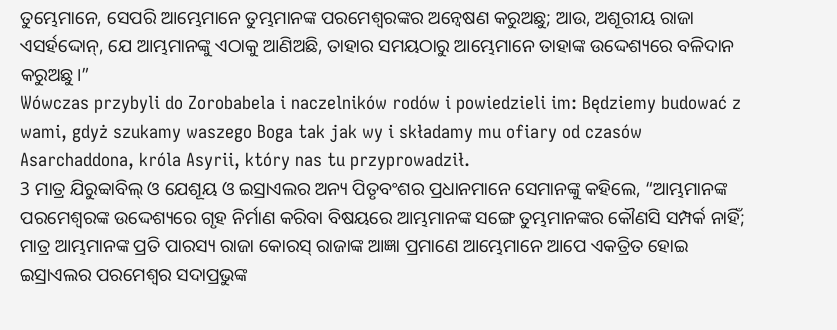ତୁମ୍ଭେମାନେ, ସେପରି ଆମ୍ଭେମାନେ ତୁମ୍ଭମାନଙ୍କ ପରମେଶ୍ୱରଙ୍କର ଅନ୍ୱେଷଣ କରୁଅଛୁ; ଆଉ, ଅଶୂରୀୟ ରାଜା ଏସର୍ହଦ୍ଦୋନ୍, ଯେ ଆମ୍ଭମାନଙ୍କୁ ଏଠାକୁ ଆଣିଅଛି, ତାହାର ସମୟଠାରୁ ଆମ୍ଭେମାନେ ତାହାଙ୍କ ଉଦ୍ଦେଶ୍ୟରେ ବଳିଦାନ କରୁଅଛୁ।”
Wówczas przybyli do Zorobabela i naczelników rodów i powiedzieli im: Będziemy budować z wami, gdyż szukamy waszego Boga tak jak wy i składamy mu ofiary od czasów Asarchaddona, króla Asyrii, który nas tu przyprowadził.
3 ମାତ୍ର ଯିରୁବ୍ବାବିଲ୍ ଓ ଯେଶୂୟ ଓ ଇସ୍ରାଏଲର ଅନ୍ୟ ପିତୃବଂଶର ପ୍ରଧାନମାନେ ସେମାନଙ୍କୁ କହିଲେ, “ଆମ୍ଭମାନଙ୍କ ପରମେଶ୍ୱରଙ୍କ ଉଦ୍ଦେଶ୍ୟରେ ଗୃହ ନିର୍ମାଣ କରିବା ବିଷୟରେ ଆମ୍ଭମାନଙ୍କ ସଙ୍ଗେ ତୁମ୍ଭମାନଙ୍କର କୌଣସି ସମ୍ପର୍କ ନାହିଁ; ମାତ୍ର ଆମ୍ଭମାନଙ୍କ ପ୍ରତି ପାରସ୍ୟ ରାଜା କୋରସ୍ ରାଜାଙ୍କ ଆଜ୍ଞା ପ୍ରମାଣେ ଆମ୍ଭେମାନେ ଆପେ ଏକତ୍ରିତ ହୋଇ ଇସ୍ରାଏଲର ପରମେଶ୍ୱର ସଦାପ୍ରଭୁଙ୍କ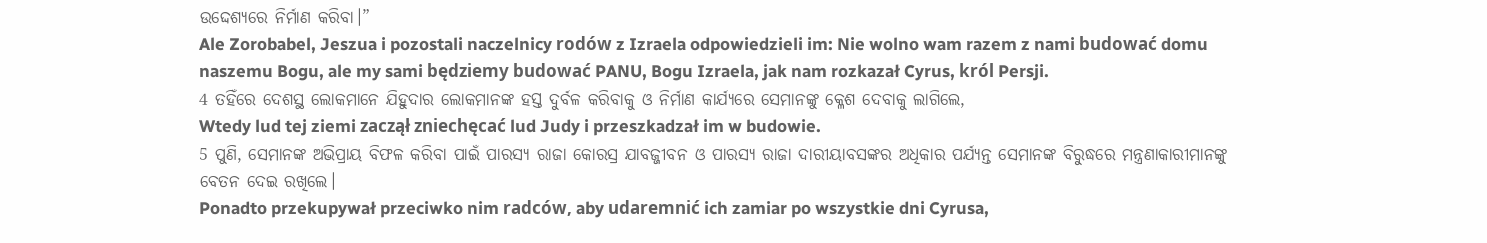ଉଦ୍ଦେଶ୍ୟରେ ନିର୍ମାଣ କରିବା।”
Ale Zorobabel, Jeszua i pozostali naczelnicy rodów z Izraela odpowiedzieli im: Nie wolno wam razem z nami budować domu naszemu Bogu, ale my sami będziemy budować PANU, Bogu Izraela, jak nam rozkazał Cyrus, król Persji.
4 ତହିଁରେ ଦେଶସ୍ଥ ଲୋକମାନେ ଯିହୁଦାର ଲୋକମାନଙ୍କ ହସ୍ତ ଦୁର୍ବଳ କରିବାକୁ ଓ ନିର୍ମାଣ କାର୍ଯ୍ୟରେ ସେମାନଙ୍କୁ କ୍ଳେଶ ଦେବାକୁ ଲାଗିଲେ,
Wtedy lud tej ziemi zaczął zniechęcać lud Judy i przeszkadzał im w budowie.
5 ପୁଣି, ସେମାନଙ୍କ ଅଭିପ୍ରାୟ ବିଫଳ କରିବା ପାଇଁ ପାରସ୍ୟ ରାଜା କୋରସ୍ର ଯାବଜ୍ଜୀବନ ଓ ପାରସ୍ୟ ରାଜା ଦାରୀୟାବସଙ୍କର ଅଧିକାର ପର୍ଯ୍ୟନ୍ତ ସେମାନଙ୍କ ବିରୁଦ୍ଧରେ ମନ୍ତ୍ରଣାକାରୀମାନଙ୍କୁ ବେତନ ଦେଇ ରଖିଲେ।
Ponadto przekupywał przeciwko nim radców, aby udaremnić ich zamiar po wszystkie dni Cyrusa,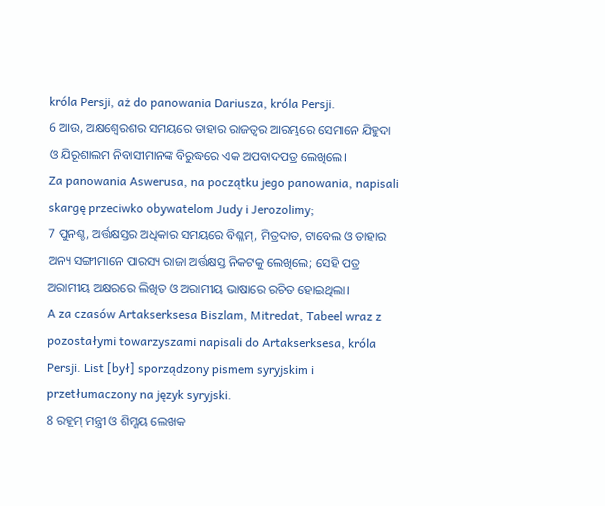króla Persji, aż do panowania Dariusza, króla Persji.
6 ଆଉ, ଅକ୍ଷଶ୍ୱେରଶର ସମୟରେ ତାହାର ରାଜତ୍ଵର ଆରମ୍ଭରେ ସେମାନେ ଯିହୁଦା ଓ ଯିରୂଶାଲମ ନିବାସୀମାନଙ୍କ ବିରୁଦ୍ଧରେ ଏକ ଅପବାଦପତ୍ର ଲେଖିଲେ।
Za panowania Aswerusa, na początku jego panowania, napisali skargę przeciwko obywatelom Judy i Jerozolimy;
7 ପୁନଶ୍ଚ, ଅର୍ତ୍ତକ୍ଷସ୍ତର ଅଧିକାର ସମୟରେ ବିଶ୍ଳମ୍, ମିତ୍ରଦାତ, ଟାବେଲ ଓ ତାହାର ଅନ୍ୟ ସଙ୍ଗୀମାନେ ପାରସ୍ୟ ରାଜା ଅର୍ତ୍ତକ୍ଷସ୍ତ ନିକଟକୁ ଲେଖିଲେ; ସେହି ପତ୍ର ଅରାମୀୟ ଅକ୍ଷରରେ ଲିଖିତ ଓ ଅରାମୀୟ ଭାଷାରେ ରଚିତ ହୋଇଥିଲା।
A za czasów Artakserksesa Biszlam, Mitredat, Tabeel wraz z pozostałymi towarzyszami napisali do Artakserksesa, króla Persji. List [był] sporządzony pismem syryjskim i przetłumaczony na język syryjski.
8 ରହୂମ୍ ମନ୍ତ୍ରୀ ଓ ଶିମ୍ଶୟ ଲେଖକ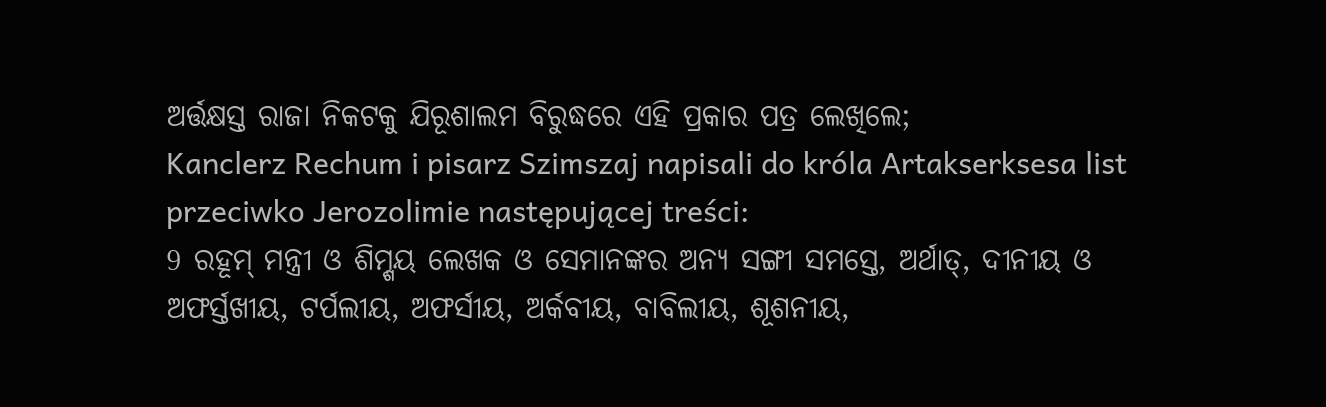ଅର୍ତ୍ତକ୍ଷସ୍ତ ରାଜା ନିକଟକୁ ଯିରୂଶାଲମ ବିରୁଦ୍ଧରେ ଏହି ପ୍ରକାର ପତ୍ର ଲେଖିଲେ;
Kanclerz Rechum i pisarz Szimszaj napisali do króla Artakserksesa list przeciwko Jerozolimie następującej treści:
9 ରହୂମ୍ ମନ୍ତ୍ରୀ ଓ ଶିମ୍ଶୟ ଲେଖକ ଓ ସେମାନଙ୍କର ଅନ୍ୟ ସଙ୍ଗୀ ସମସ୍ତେ, ଅର୍ଥାତ୍, ଦୀନୀୟ ଓ ଅଫର୍ସ୍ତଖୀୟ, ଟର୍ପଲୀୟ, ଅଫର୍ସୀୟ, ଅର୍କବୀୟ, ବାବିଲୀୟ, ଶୂଶନୀୟ,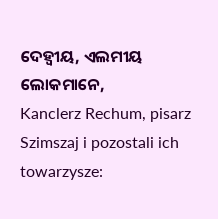ଦେହ୍ୱୀୟ, ଏଲମୀୟ ଲୋକମାନେ,
Kanclerz Rechum, pisarz Szimszaj i pozostali ich towarzysze: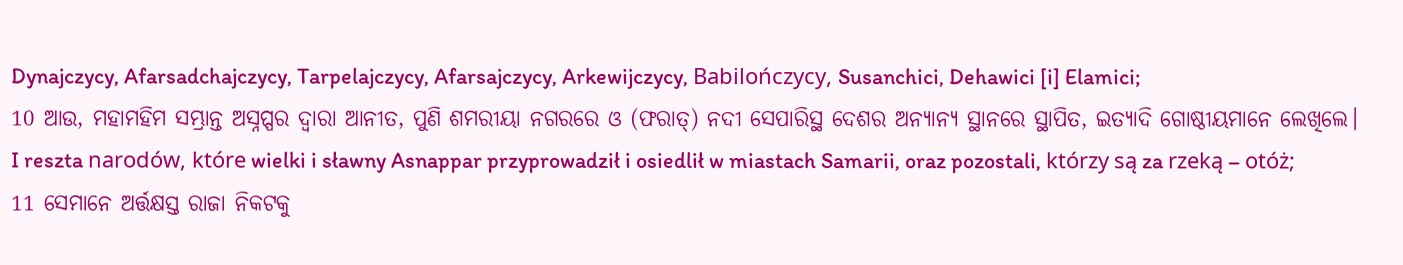Dynajczycy, Afarsadchajczycy, Tarpelajczycy, Afarsajczycy, Arkewijczycy, Babilończycy, Susanchici, Dehawici [i] Elamici;
10 ଆଉ, ମହାମହିମ ସମ୍ଭ୍ରାନ୍ତ ଅସ୍ନପ୍ପର ଦ୍ୱାରା ଆନୀତ, ପୁଣି ଶମରୀୟା ନଗରରେ ଓ (ଫରାତ୍) ନଦୀ ସେପାରିସ୍ଥ ଦେଶର ଅନ୍ୟାନ୍ୟ ସ୍ଥାନରେ ସ୍ଥାପିତ, ଇତ୍ୟାଦି ଗୋଷ୍ଠୀୟମାନେ ଲେଖିଲେ।
I reszta narodów, które wielki i sławny Asnappar przyprowadził i osiedlił w miastach Samarii, oraz pozostali, którzy są za rzeką – otóż;
11 ସେମାନେ ଅର୍ତ୍ତକ୍ଷସ୍ତ ରାଜା ନିକଟକୁ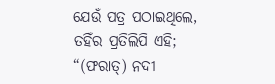ଯେଉଁ ପତ୍ର ପଠାଇଥିଲେ, ତହିଁର ପ୍ରତିଲିପି ଏହି; “(ଫରାତ୍) ନଦୀ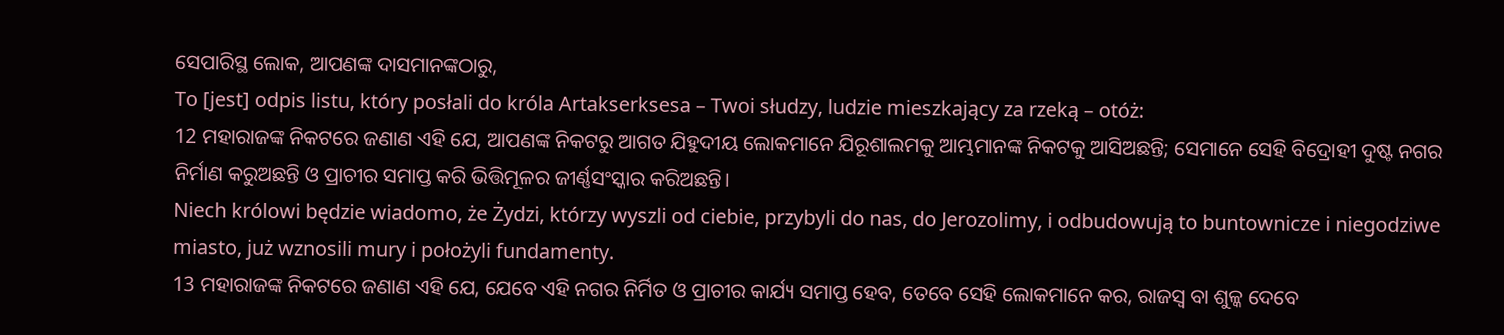ସେପାରିସ୍ଥ ଲୋକ, ଆପଣଙ୍କ ଦାସମାନଙ୍କଠାରୁ,
To [jest] odpis listu, który posłali do króla Artakserksesa – Twoi słudzy, ludzie mieszkający za rzeką – otóż:
12 ମହାରାଜଙ୍କ ନିକଟରେ ଜଣାଣ ଏହି ଯେ, ଆପଣଙ୍କ ନିକଟରୁ ଆଗତ ଯିହୁଦୀୟ ଲୋକମାନେ ଯିରୂଶାଲମକୁ ଆମ୍ଭମାନଙ୍କ ନିକଟକୁ ଆସିଅଛନ୍ତି; ସେମାନେ ସେହି ବିଦ୍ରୋହୀ ଦୁଷ୍ଟ ନଗର ନିର୍ମାଣ କରୁଅଛନ୍ତି ଓ ପ୍ରାଚୀର ସମାପ୍ତ କରି ଭିତ୍ତିମୂଳର ଜୀର୍ଣ୍ଣସଂସ୍କାର କରିଅଛନ୍ତି।
Niech królowi będzie wiadomo, że Żydzi, którzy wyszli od ciebie, przybyli do nas, do Jerozolimy, i odbudowują to buntownicze i niegodziwe miasto, już wznosili mury i położyli fundamenty.
13 ମହାରାଜଙ୍କ ନିକଟରେ ଜଣାଣ ଏହି ଯେ, ଯେବେ ଏହି ନଗର ନିର୍ମିତ ଓ ପ୍ରାଚୀର କାର୍ଯ୍ୟ ସମାପ୍ତ ହେବ, ତେବେ ସେହି ଲୋକମାନେ କର, ରାଜସ୍ୱ ବା ଶୁଳ୍କ ଦେବେ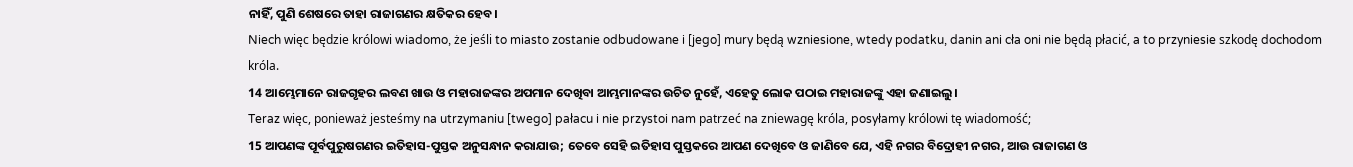ନାହିଁ, ପୁଣି ଶେଷରେ ତାହା ରାଜାଗଣର କ୍ଷତିକର ହେବ।
Niech więc będzie królowi wiadomo, że jeśli to miasto zostanie odbudowane i [jego] mury będą wzniesione, wtedy podatku, danin ani cła oni nie będą płacić, a to przyniesie szkodę dochodom króla.
14 ଆମ୍ଭେମାନେ ରାଜଗୃହର ଲବଣ ଖାଉ ଓ ମହାରାଜଙ୍କର ଅପମାନ ଦେଖିବା ଆମ୍ଭମାନଙ୍କର ଉଚିତ ନୁହେଁ, ଏହେତୁ ଲୋକ ପଠାଇ ମହାରାଜଙ୍କୁ ଏହା ଜଣାଇଲୁ।
Teraz więc, ponieważ jesteśmy na utrzymaniu [twego] pałacu i nie przystoi nam patrzeć na zniewagę króla, posyłamy królowi tę wiadomość;
15 ଆପଣଙ୍କ ପୂର୍ବପୁରୁଷଗଣର ଇତିହାସ-ପୁସ୍ତକ ଅନୁସନ୍ଧାନ କରାଯାଉ; ତେବେ ସେହି ଇତିହାସ ପୁସ୍ତକରେ ଆପଣ ଦେଖିବେ ଓ ଜାଣିବେ ଯେ, ଏହି ନଗର ବିଦ୍ରୋହୀ ନଗର, ଆଉ ରାଜାଗଣ ଓ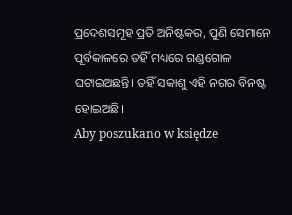ପ୍ରଦେଶସମୂହ ପ୍ରତି ଅନିଷ୍ଟକର, ପୁଣି ସେମାନେ ପୂର୍ବକାଳରେ ତହିଁ ମଧ୍ୟରେ ଗଣ୍ଡଗୋଳ ଘଟାଇଅଛନ୍ତି। ତହିଁ ସକାଶୁ ଏହି ନଗର ବିନଷ୍ଟ ହୋଇଅଛି।
Aby poszukano w księdze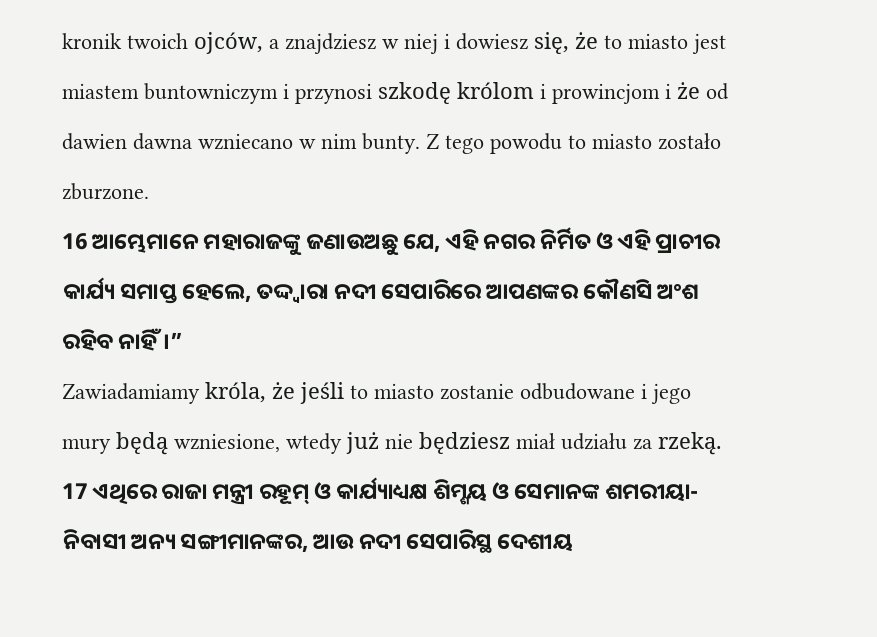kronik twoich ojców, a znajdziesz w niej i dowiesz się, że to miasto jest miastem buntowniczym i przynosi szkodę królom i prowincjom i że od dawien dawna wzniecano w nim bunty. Z tego powodu to miasto zostało zburzone.
16 ଆମ୍ଭେମାନେ ମହାରାଜଙ୍କୁ ଜଣାଉଅଛୁ ଯେ, ଏହି ନଗର ନିର୍ମିତ ଓ ଏହି ପ୍ରାଚୀର କାର୍ଯ୍ୟ ସମାପ୍ତ ହେଲେ, ତଦ୍ଦ୍ୱାରା ନଦୀ ସେପାରିରେ ଆପଣଙ୍କର କୌଣସି ଅଂଶ ରହିବ ନାହିଁ।”
Zawiadamiamy króla, że jeśli to miasto zostanie odbudowane i jego mury będą wzniesione, wtedy już nie będziesz miał udziału za rzeką.
17 ଏଥିରେ ରାଜା ମନ୍ତ୍ରୀ ରହୂମ୍ ଓ କାର୍ଯ୍ୟାଧ୍ୟକ୍ଷ ଶିମ୍ଶୟ ଓ ସେମାନଙ୍କ ଶମରୀୟା-ନିବାସୀ ଅନ୍ୟ ସଙ୍ଗୀମାନଙ୍କର, ଆଉ ନଦୀ ସେପାରିସ୍ଥ ଦେଶୀୟ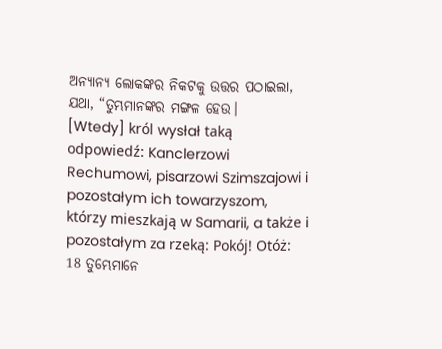ଅନ୍ୟାନ୍ୟ ଲୋକଙ୍କର ନିକଟକୁ ଉତ୍ତର ପଠାଇଲା, ଯଥା, “ତୁମ୍ଭମାନଙ୍କର ମଙ୍ଗଳ ହେଉ।
[Wtedy] król wysłał taką odpowiedź: Kanclerzowi Rechumowi, pisarzowi Szimszajowi i pozostałym ich towarzyszom, którzy mieszkają w Samarii, a także i pozostałym za rzeką: Pokój! Otóż:
18 ତୁମ୍ଭେମାନେ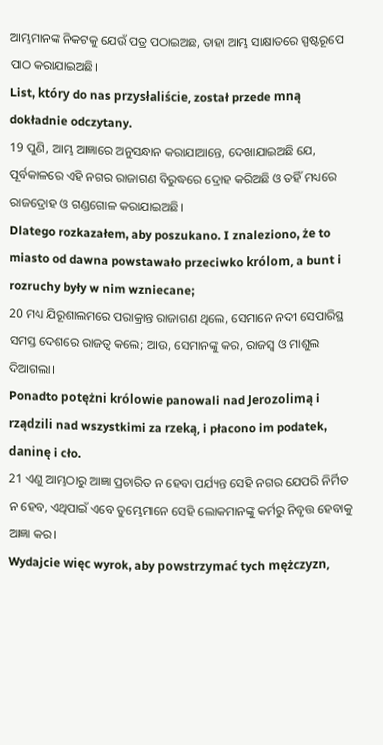ଆମ୍ଭମାନଙ୍କ ନିକଟକୁ ଯେଉଁ ପତ୍ର ପଠାଇଅଛ, ତାହା ଆମ୍ଭ ସାକ୍ଷାତରେ ସ୍ପଷ୍ଟରୂପେ ପାଠ କରାଯାଇଅଛି।
List, który do nas przysłaliście, został przede mną dokładnie odczytany.
19 ପୁଣି, ଆମ୍ଭ ଆଜ୍ଞାରେ ଅନୁସନ୍ଧାନ କରାଯାଆନ୍ତେ, ଦେଖାଯାଇଅଛି ଯେ, ପୂର୍ବକାଳରେ ଏହି ନଗର ରାଜାଗଣ ବିରୁଦ୍ଧରେ ଦ୍ରୋହ କରିଅଛି ଓ ତହିଁ ମଧ୍ୟରେ ରାଜଦ୍ରୋହ ଓ ଗଣ୍ଡଗୋଳ କରାଯାଇଅଛି।
Dlatego rozkazałem, aby poszukano. I znaleziono, że to miasto od dawna powstawało przeciwko królom, a bunt i rozruchy były w nim wzniecane;
20 ମଧ୍ୟ ଯିରୂଶାଲମରେ ପରାକ୍ରାନ୍ତ ରାଜାଗଣ ଥିଲେ, ସେମାନେ ନଦୀ ସେପାରିସ୍ଥ ସମସ୍ତ ଦେଶରେ ରାଜତ୍ୱ କଲେ; ଆଉ, ସେମାନଙ୍କୁ କର, ରାଜସ୍ୱ ଓ ମାଶୁଲ ଦିଆଗଲା।
Ponadto potężni królowie panowali nad Jerozolimą i rządzili nad wszystkimi za rzeką, i płacono im podatek, daninę i cło.
21 ଏଣୁ ଆମ୍ଭଠାରୁ ଆଜ୍ଞା ପ୍ରଚାରିତ ନ ହେବା ପର୍ଯ୍ୟନ୍ତ ସେହି ନଗର ଯେପରି ନିର୍ମିତ ନ ହେବ, ଏଥିପାଇଁ ଏବେ ତୁମ୍ଭେମାନେ ସେହି ଲୋକମାନଙ୍କୁ କର୍ମରୁ ନିବୃତ୍ତ ହେବାକୁ ଆଜ୍ଞା କର।
Wydajcie więc wyrok, aby powstrzymać tych mężczyzn,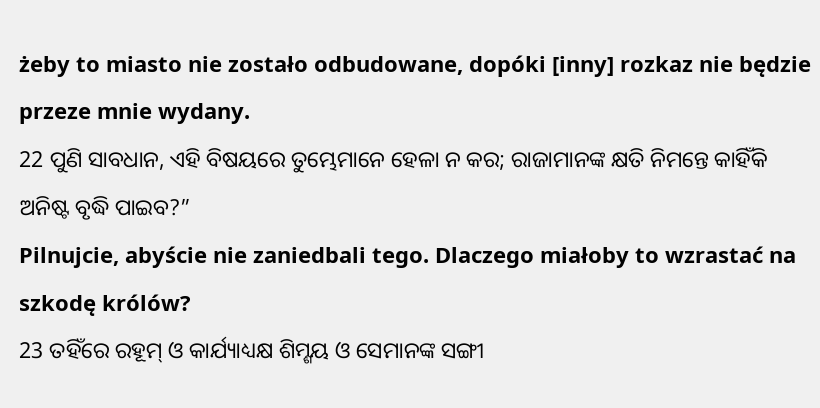żeby to miasto nie zostało odbudowane, dopóki [inny] rozkaz nie będzie przeze mnie wydany.
22 ପୁଣି ସାବଧାନ, ଏହି ବିଷୟରେ ତୁମ୍ଭେମାନେ ହେଳା ନ କର; ରାଜାମାନଙ୍କ କ୍ଷତି ନିମନ୍ତେ କାହିଁକି ଅନିଷ୍ଟ ବୃଦ୍ଧି ପାଇବ?”
Pilnujcie, abyście nie zaniedbali tego. Dlaczego miałoby to wzrastać na szkodę królów?
23 ତହିଁରେ ରହୂମ୍ ଓ କାର୍ଯ୍ୟାଧ୍ୟକ୍ଷ ଶିମ୍ଶୟ ଓ ସେମାନଙ୍କ ସଙ୍ଗୀ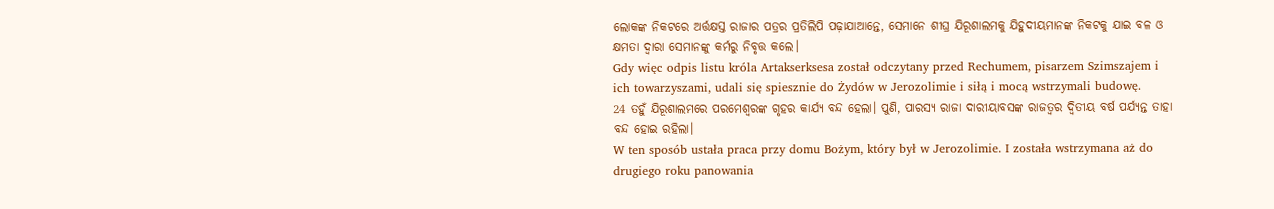ଲୋକଙ୍କ ନିକଟରେ ଅର୍ତ୍ତକ୍ଷସ୍ତ ରାଜାର ପତ୍ରର ପ୍ରତିଲିପି ପଢ଼ାଯାଆନ୍ତେ, ସେମାନେ ଶୀଘ୍ର ଯିରୂଶାଲମକୁ ଯିହୁଦୀୟମାନଙ୍କ ନିକଟକୁ ଯାଇ ବଳ ଓ କ୍ଷମତା ଦ୍ୱାରା ସେମାନଙ୍କୁ କର୍ମରୁ ନିବୃତ୍ତ କଲେ।
Gdy więc odpis listu króla Artakserksesa został odczytany przed Rechumem, pisarzem Szimszajem i ich towarzyszami, udali się spiesznie do Żydów w Jerozolimie i siłą i mocą wstrzymali budowę.
24 ତହୁଁ ଯିରୂଶାଲମରେ ପରମେଶ୍ୱରଙ୍କ ଗୃହର କାର୍ଯ୍ୟ ବନ୍ଦ ହେଲା। ପୁଣି, ପାରସ୍ୟ ରାଜା ଦାରୀୟାବସଙ୍କ ରାଜତ୍ଵର ଦ୍ୱିତୀୟ ବର୍ଷ ପର୍ଯ୍ୟନ୍ତ ତାହା ବନ୍ଦ ହୋଇ ରହିଲା।
W ten sposób ustała praca przy domu Bożym, który był w Jerozolimie. I została wstrzymana aż do drugiego roku panowania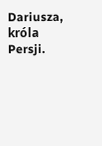Dariusza, króla Persji.